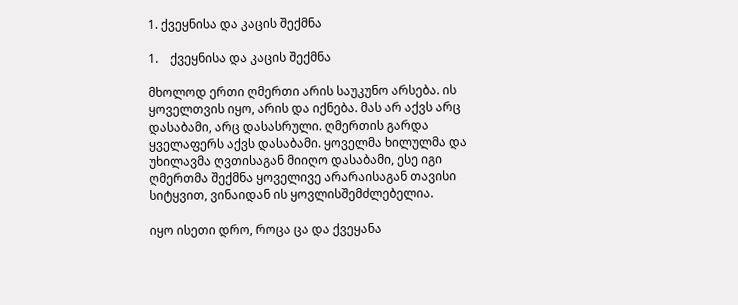1. ქვეყნისა და კაცის შექმნა

1.    ქვეყნისა და კაცის შექმნა

მხოლოდ ერთი ღმერთი არის საუკუნო არსება. ის ყოველთვის იყო, არის და იქნება. მას არ აქვს არც დასაბამი, არც დასასრული. ღმერთის გარდა ყველაფერს აქვს დასაბამი. ყოველმა ხილულმა და უხილავმა ღვთისაგან მიიღო დასაბამი, ესე იგი ღმერთმა შექმნა ყოველივე არარაისაგან თავისი სიტყვით, ვინაიდან ის ყოვლისშემძლებელია.

იყო ისეთი დრო, როცა ცა და ქვეყანა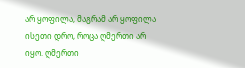არ ყოფილა, მაგრამ არ ყოფილა ისეთი დრო, როცა ღმერთი არ იყო. ღმერთი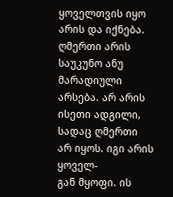ყოველთვის იყო არის და იქნება. ღმერთი არის საუკუნო ანუ მარადიული არსება. არ არის ისეთი ადგილი, სადაც ღმერთი არ იყოს. იგი არის ყოველ-
გან მყოფი. ის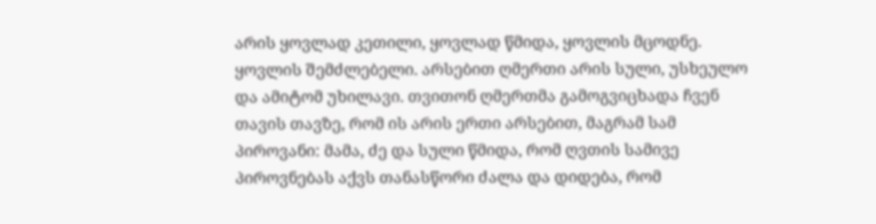არის ყოვლად კეთილი, ყოვლად წმიდა, ყოვლის მცოდნე. ყოვლის შემძლებელი. არსებით ღმერთი არის სული, უსხეულო და ამიტომ უხილავი. თვითონ ღმერთმა გამოგვიცხადა ჩვენ თავის თავზე, რომ ის არის ერთი არსებით, მაგრამ სამ პიროვანი: მამა, ძე და სული წმიდა, რომ ღვთის სამივე პიროვნებას აქვს თანასწორი ძალა და დიდება, რომ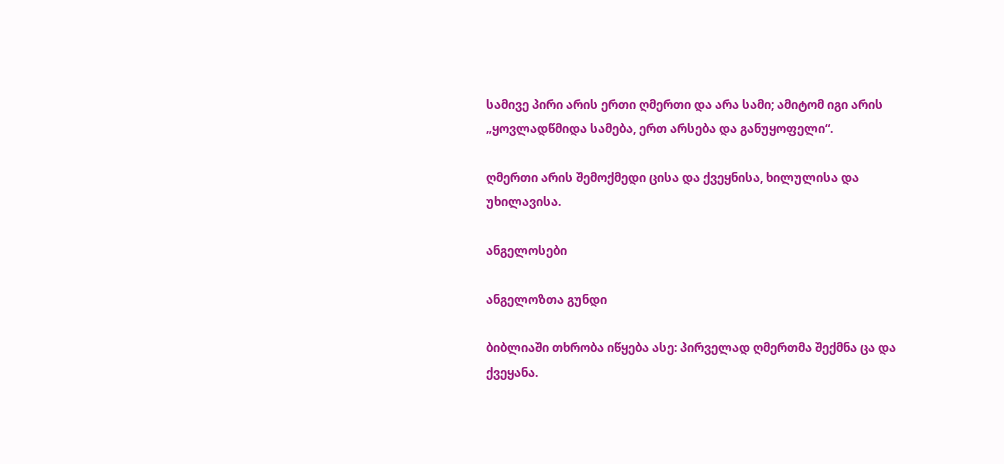სამივე პირი არის ერთი ღმერთი და არა სამი; ამიტომ იგი არის „ყოვლადწმიდა სამება, ერთ არსება და განუყოფელი“.

ღმერთი არის შემოქმედი ცისა და ქვეყნისა, ხილულისა და უხილავისა.

ანგელოსები

ანგელოზთა გუნდი

ბიბლიაში თხრობა იწყება ასე: პირველად ღმერთმა შექმნა ცა და ქვეყანა.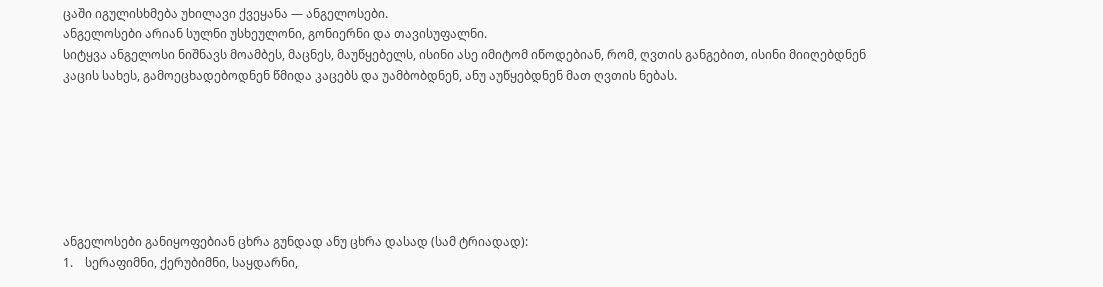ცაში იგულისხმება უხილავი ქვეყანა — ანგელოსები.
ანგელოსები არიან სულნი უსხეულონი, გონიერნი და თავისუფალნი.
სიტყვა ანგელოსი ნიშნავს მოამბეს, მაცნეს, მაუწყებელს, ისინი ასე იმიტომ იწოდებიან, რომ, ღვთის განგებით, ისინი მიიღებდნენ კაცის სახეს, გამოეცხადებოდნენ წმიდა კაცებს და უამბობდნენ, ანუ აუწყებდნენ მათ ღვთის ნებას.







ანგელოსები განიყოფებიან ცხრა გუნდად ანუ ცხრა დასად (სამ ტრიადად):
1.    სერაფიმნი, ქერუბიმნი, საყდარნი,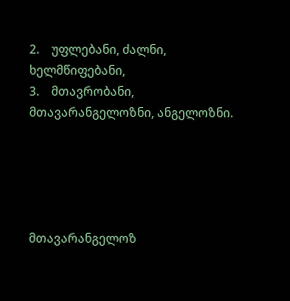2.    უფლებანი, ძალნი, ხელმწიფებანი,
3.    მთავრობანი, მთავარანგელოზნი, ანგელოზნი.





მთავარანგელოზ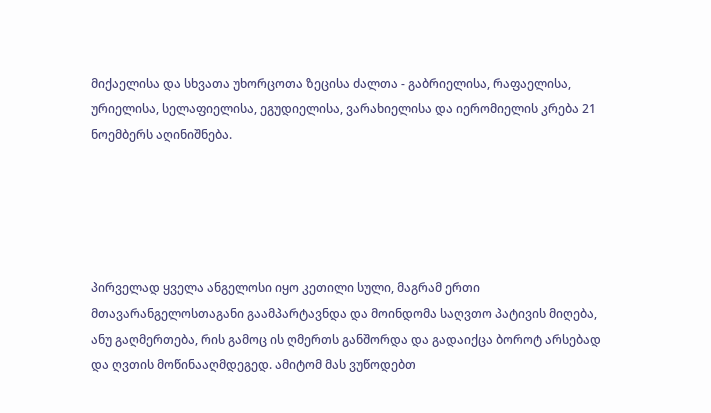მიქაელისა და სხვათა უხორცოთა ზეცისა ძალთა - გაბრიელისა, რაფაელისა, ურიელისა, სელაფიელისა, ეგუდიელისა, ვარახიელისა და იერომიელის კრება 21 ნოემბერს აღინიშნება.





პირველად ყველა ანგელოსი იყო კეთილი სული, მაგრამ ერთი მთავარანგელოსთაგანი გაამპარტავნდა და მოინდომა საღვთო პატივის მიღება, ანუ გაღმერთება, რის გამოც ის ღმერთს განშორდა და გადაიქცა ბოროტ არსებად და ღვთის მოწინააღმდეგედ. ამიტომ მას ვუწოდებთ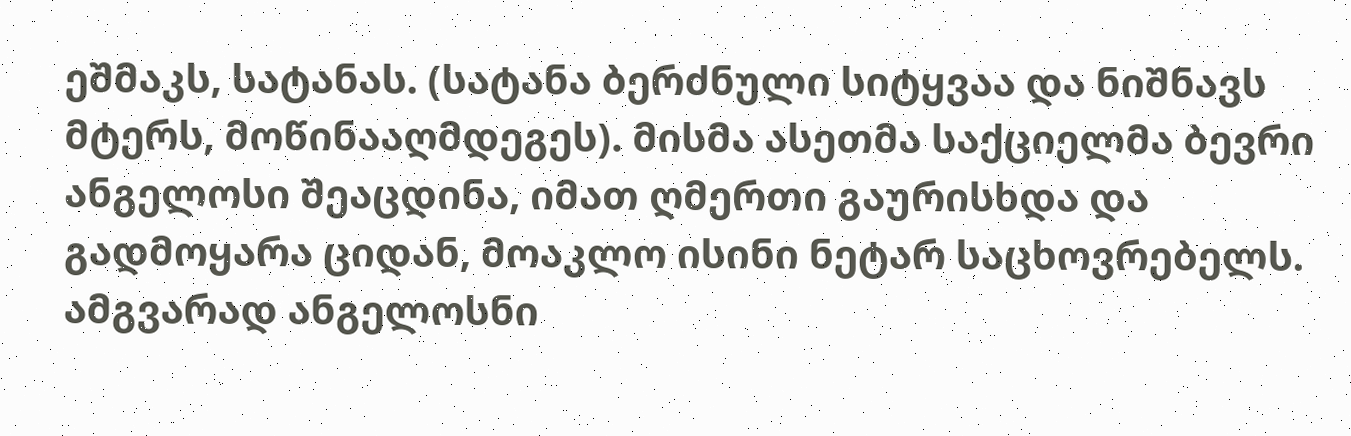ეშმაკს, სატანას. (სატანა ბერძნული სიტყვაა და ნიშნავს მტერს, მოწინააღმდეგეს). მისმა ასეთმა საქციელმა ბევრი ანგელოსი შეაცდინა, იმათ ღმერთი გაურისხდა და გადმოყარა ციდან, მოაკლო ისინი ნეტარ საცხოვრებელს. ამგვარად ანგელოსნი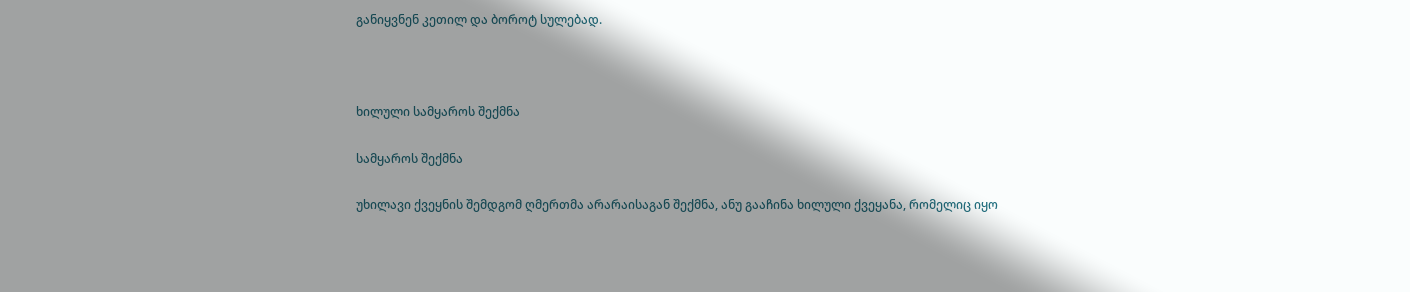განიყვნენ კეთილ და ბოროტ სულებად.



ხილული სამყაროს შექმნა

სამყაროს შექმნა

უხილავი ქვეყნის შემდგომ ღმერთმა არარაისაგან შექმნა, ანუ გააჩინა ხილული ქვეყანა, რომელიც იყო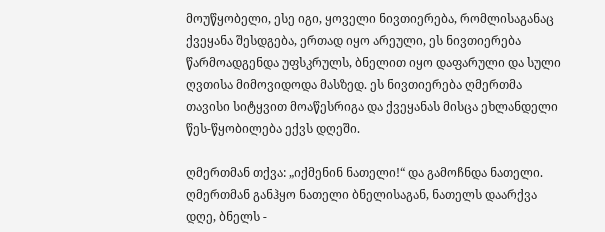მოუწყობელი, ესე იგი, ყოველი ნივთიერება, რომლისაგანაც ქვეყანა შესდგება, ერთად იყო არეული, ეს ნივთიერება წარმოადგენდა უფსკრულს, ბნელით იყო დაფარული და სული ღვთისა მიმოვიდოდა მასზედ. ეს ნივთიერება ღმერთმა თავისი სიტყვით მოაწესრიგა და ქვეყანას მისცა ეხლანდელი წეს-წყობილება ექვს დღეში.

ღმერთმან თქვა: „იქმენინ ნათელი!“ და გამოჩნდა ნათელი. ღმერთმან განჰყო ნათელი ბნელისაგან, ნათელს დაარქვა დღე, ბნელს -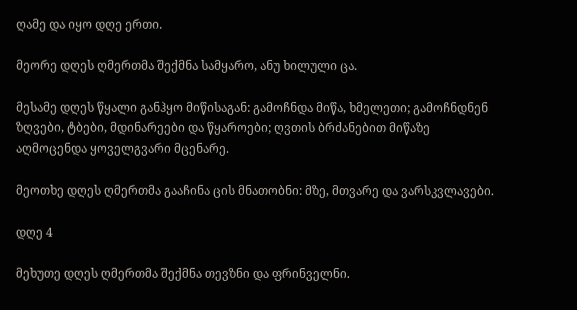ღამე და იყო დღე ერთი.

მეორე დღეს ღმერთმა შექმნა სამყარო, ანუ ხილული ცა.

მესამე დღეს წყალი განჰყო მიწისაგან: გამოჩნდა მიწა, ხმელეთი; გამოჩნდნენ ზღვები, ტბები, მდინარეები და წყაროები; ღვთის ბრძანებით მიწაზე აღმოცენდა ყოველგვარი მცენარე.

მეოთხე დღეს ღმერთმა გააჩინა ცის მნათობნი: მზე, მთვარე და ვარსკვლავები.

დღე 4

მეხუთე დღეს ღმერთმა შექმნა თევზნი და ფრინველნი.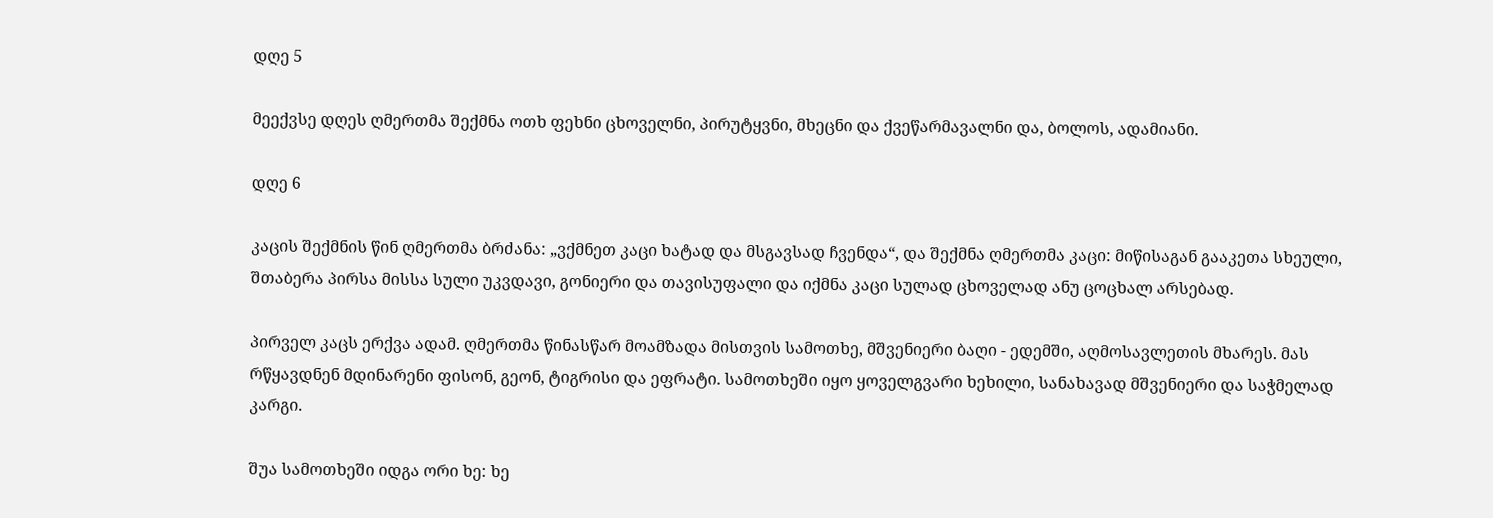დღე 5

მეექვსე დღეს ღმერთმა შექმნა ოთხ ფეხნი ცხოველნი, პირუტყვნი, მხეცნი და ქვეწარმავალნი და, ბოლოს, ადამიანი.

დღე 6

კაცის შექმნის წინ ღმერთმა ბრძანა: „ვქმნეთ კაცი ხატად და მსგავსად ჩვენდა“, და შექმნა ღმერთმა კაცი: მიწისაგან გააკეთა სხეული, შთაბერა პირსა მისსა სული უკვდავი, გონიერი და თავისუფალი და იქმნა კაცი სულად ცხოველად ანუ ცოცხალ არსებად.

პირველ კაცს ერქვა ადამ. ღმერთმა წინასწარ მოამზადა მისთვის სამოთხე, მშვენიერი ბაღი - ედემში, აღმოსავლეთის მხარეს. მას რწყავდნენ მდინარენი ფისონ, გეონ, ტიგრისი და ეფრატი. სამოთხეში იყო ყოველგვარი ხეხილი, სანახავად მშვენიერი და საჭმელად კარგი.

შუა სამოთხეში იდგა ორი ხე: ხე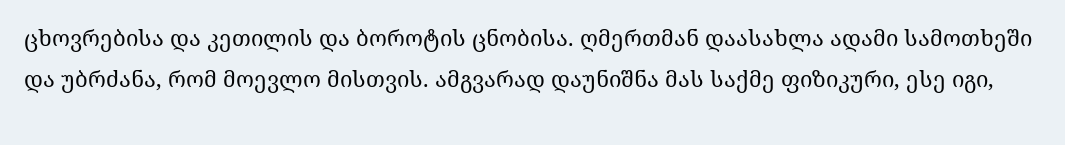ცხოვრებისა და კეთილის და ბოროტის ცნობისა. ღმერთმან დაასახლა ადამი სამოთხეში და უბრძანა, რომ მოევლო მისთვის. ამგვარად დაუნიშნა მას საქმე ფიზიკური, ესე იგი,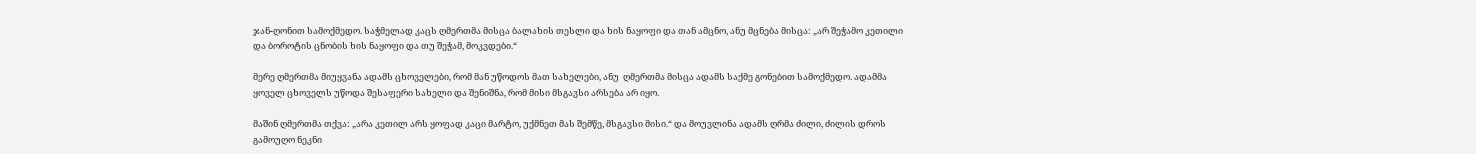ჯან-ღონით სამოქმედო. საჭმელად კაცს ღმერთმა მისცა ბალახის თესლი და ხის ნაყოფი და თან ამცნო, ანუ მცნება მისცა: „არ შეჭამო კეთილი და ბოროტის ცნობის ხის ნაყოფი და თუ შეჭამ, მოკვდები.“

მერე ღმერთმა მიუყვანა ადამს ცხოველები, რომ მან უწოდოს მათ სახელები, ანუ  ღმერთმა მისცა ადამს საქმე გონებით სამოქმედო. ადამმა ყოველ ცხოველს უწოდა შესაფერი სახელი და შენიშნა, რომ მისი მსგავსი არსება არ იყო.

მაშინ ღმერთმა თქვა: „არა კეთილ არს ყოფად კაცი მარტო, უქმნეთ მას შემწე, მსგავსი მისი.“ და მოუვლინა ადამს ღრმა ძილი, ძილის დროს გამოუღო ნეკნი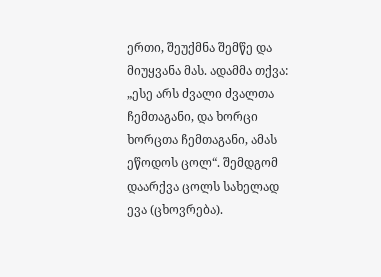ერთი, შეუქმნა შემწე და მიუყვანა მას. ადამმა თქვა: „ესე არს ძვალი ძვალთა ჩემთაგანი, და ხორცი ხორცთა ჩემთაგანი, ამას ეწოდოს ცოლ“. შემდგომ დაარქვა ცოლს სახელად ევა (ცხოვრება).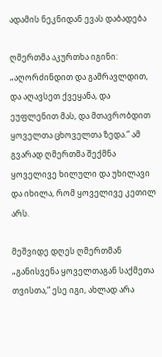ადამის ნეკნიდან ევას დაბადება

ღმერთმა აკურთხა იგინი: „აღორძინდით და გამრავლდით, და აღავსეთ ქვეყანა, და ეუფლენით მას, და მთავრობდით ყოველთა ცხოველთა ზედა.“ ამ გვარად ღმერთმა შექმნა ყოველივე ხილული და უხილავი და იხილა, რომ ყოველივე კეთილ არს.

მეშვიდე დღეს ღმერთმან „განისვენა ყოველთაგან საქმეთა თვისთა,“ ესე იგი, ახლად არა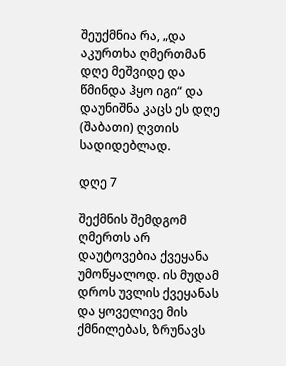შეუქმნია რა, „და აკურთხა ღმერთმან დღე მეშვიდე და წმინდა ჰყო იგი“ და დაუნიშნა კაცს ეს დღე (შაბათი) ღვთის სადიდებლად.

დღე 7

შექმნის შემდგომ ღმერთს არ დაუტოვებია ქვეყანა უმოწყალოდ. ის მუდამ დროს უვლის ქვეყანას და ყოველივე მის ქმნილებას, ზრუნავს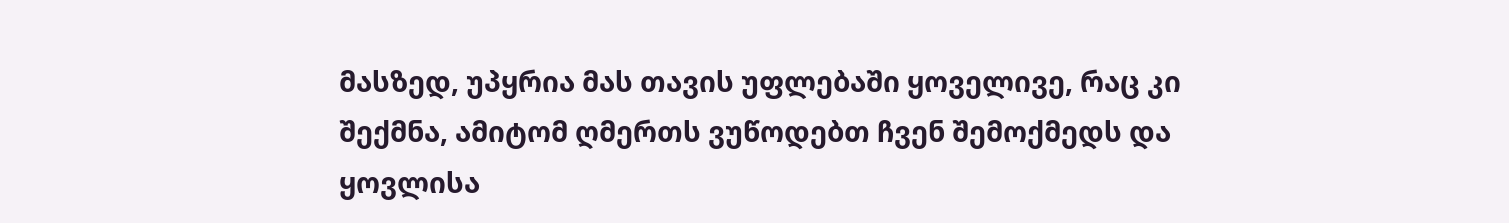მასზედ, უპყრია მას თავის უფლებაში ყოველივე, რაც კი შექმნა, ამიტომ ღმერთს ვუწოდებთ ჩვენ შემოქმედს და ყოვლისა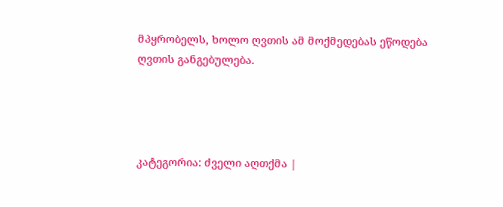მპყრობელს, ხოლო ღვთის ამ მოქმედებას ეწოდება ღვთის განგებულება.




კატეგორია: ძველი აღთქმა |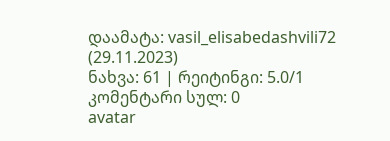დაამატა: vasil_elisabedashvili72 (29.11.2023)
ნახვა: 61 | რეიტინგი: 5.0/1
კომენტარი სულ: 0
avatar